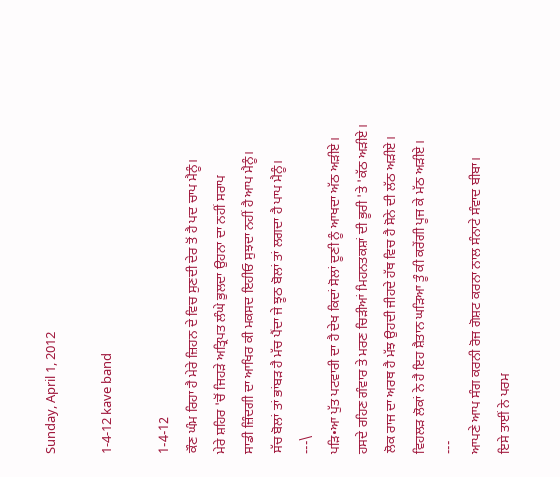Sunday, April 1, 2012

1-4-12 kave band

1-4-12
ਕੌਣ ਘੰਮ ਰਿਹਾ ਹੈ ਮੇਰੇ ਜ਼ਿਹਨ ਦੇ ਵਿਚ ਸੁਣਦੀ ਦੇਰ ਤੋਂ ਹੈ ਪਦ ਚਾਪ ਮੈਨੂੰ।
ਮੇਰੇ ਸ਼ਹਿਰ 'ਚੋਂ ਜਿਹੜੇ ਅਤ੍ਰਿਪਤ ਲੰਘੇ ਭੁਲਦਾ ਉਹਨਾ ਦਾ ਨਹੀਂ ਸਰਾਪ
ਸਾਡੀ ਜ਼ਿੰਦਗੀ ਦਾ ਆਖਿਰ ਕੀ ਮਕਸਦ ਇਹੀਓ ਸੁਝਦਾ ਨਹੀਂ ਹੈ ਆਪ ਮੈਨੂੰ।
ਸੱਚ ਬੋਲਾਂ ਤਾਂ ਭਾਂਬੜ ਹੈ ਮੱਚ ਪੈਂਦਾ ਜੇ ਝੂਠ ਬੋਲਾਂ ਤਾਂ ਲਗਦਾ ਹੈ ਪਾਪ ਮੈਨੂੰ।
---\
ਪੜਿ•ਆ ਪੁੱਤ ਪਟਵਾਰੀ ਦਾ ਹੈ ਦੇਖ ਕਿਦਾਂ ਸੋਲਾਂ ਦੂਣੀ ਨੂੰ ਆਖਦਾ ਅੱਠ ਅੜੀਏ।
ਹਸਦੇ ਰਹਿਣ ਗੰਵਾਰ ਤੇ ਮਰਣ ਚਿੜੀਆਂ ਮਿਹਨਤਕਸ਼ਾਂ ਦੀ ਭੂਰੀ 'ਤੇ 'ਕੱਠ ਅੜੀਏ।
ਲੋਕ ਰਾਜ ਦਾ ਅਰਥ ਹੈ ਮੱਝ ਉਹਦੀ ਜੀਹਦੇ ਹੱਥ ਵਿਚ ਹੈ ਸੋਨੇ ਦੀ ਲੱਠ ਅੜੀਏ।
ਵਿਹਲੜ ਲੋਕਾਂ ਨੇ ਹੈ ਇਹ ਸ਼ੈਤਾਨ ਘੜਿਆ ਤੂੰ ਕੀ ਕਰੇਂਗੀ ਪੂਜ ਕੇ ਮੱਠ ਅੜੀਏ।
---
ਆਪਣੇ ਆਪ ਸੰਗ ਕਰਨੀ ਰੋਜ ਗੋਸ਼ਟ ਕਰਨਾ ਨਾਲ ਸੰਨਾਟੇ ਸੰਵਾਦ ਬੀਬਾ।
ਇਸੇ ਤਾਈਂ ਨੇ ਪਰਮ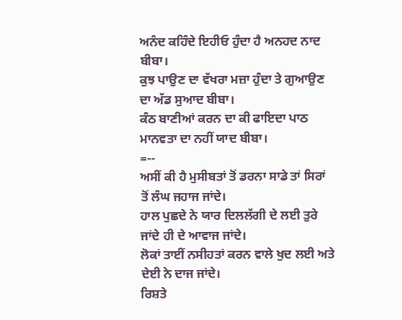ਅਨੰਦ ਕਹਿੰਦੇ ਇਹੀਓ ਹੁੰਦਾ ਹੈ ਅਨਹਦ ਨਾਦ ਬੀਬਾ।
ਕੁਝ ਪਾਉਣ ਦਾ ਵੱਖਰਾ ਮਜ਼ਾ ਹੁੰਦਾ ਤੇ ਗੁਆਉਣ ਦਾ ਅੱਡ ਸੁਆਦ ਬੀਬਾ।
ਕੰਠ ਬਾਣੀਆਂ ਕਰਨ ਦਾ ਕੀ ਫਾਇਦਾ ਪਾਠ ਮਾਨਵਤਾ ਦਾ ਨਹੀਂ ਯਾਦ ਬੀਬਾ।
=--
ਅਸੀਂ ਕੀ ਹੈ ਮੁਸੀਬਤਾਂ ਤੋਂ ਡਰਨਾ ਸਾਡੇ ਤਾਂ ਸਿਰਾਂ ਤੋਂ ਲੰਘ ਜਹਾਜ ਜਾਂਦੇ।
ਹਾਲ ਪੁਛਦੇ ਨੇ ਯਾਰ ਦਿਲਲੱਗੀ ਦੇ ਲਈ ਤੁਰੇ ਜਾਂਦੇ ਹੀ ਦੇ ਆਵਾਜ ਜਾਂਦੇ।
ਲੋਕਾਂ ਤਾਈਂ ਨਸੀਹਤਾਂ ਕਰਨ ਵਾਲੇ ਖੁਦ ਲਈ ਅਤੇ ਦੇਈ ਨੇ ਦਾਜ ਜਾਂਦੇ।
ਰਿਸ਼ਤੇ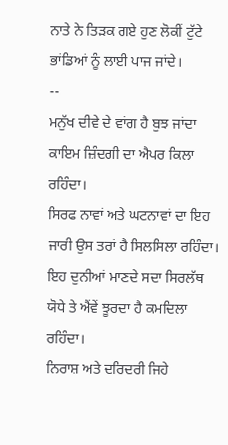ਨਾਤੇ ਨੇ ਤਿੜਕ ਗਏ ਹੁਣ ਲੋਕੀਂ ਟੁੱਟੇ ਭਾਂਡਿਆਂ ਨੂੰ ਲਾਈ ਪਾਜ ਜਾਂਦੇ।
--
ਮਨੁੱਖ ਦੀਵੇ ਦੇ ਵਾਂਗ ਹੈ ਬੁਝ ਜਾਂਦਾ ਕਾਇਮ ਜ਼ਿੰਦਗੀ ਦਾ ਐਪਰ ਕਿਲਾ ਰਹਿੰਦਾ।
ਸਿਰਫ ਨਾਵਾਂ ਅਤੇ ਘਟਨਾਵਾਂ ਦਾ ਇਹ ਜਾਰੀ ਉਸ ਤਰਾਂ ਹੈ ਸਿਲਸਿਲਾ ਰਹਿੰਦਾ।
ਇਹ ਦੁਨੀਆਂ ਮਾਣਦੇ ਸਦਾ ਸਿਰਲੱਥ ਯੋਧੇ ਤੇ ਐਂਵੇਂ ਝੂਰਦਾ ਹੈ ਕਮਦਿਲਾ ਰਹਿੰਦਾ।
ਨਿਰਾਸ਼ ਅਤੇ ਦਰਿਦਰੀ ਜਿਹੇ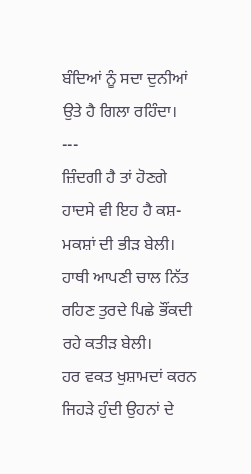ਬੰਦਿਆਂ ਨੂੰ ਸਦਾ ਦੁਨੀਆਂ ਉਤੇ ਹੈ ਗਿਲਾ ਰਹਿੰਦਾ।
---
ਜ਼ਿੰਦਗੀ ਹੈ ਤਾਂ ਹੋਣਗੇ ਹਾਦਸੇ ਵੀ ਇਹ ਹੈ ਕਸ਼- ਮਕਸ਼ਾਂ ਦੀ ਭੀੜ ਬੇਲੀ।
ਹਾਥੀ ਆਪਣੀ ਚਾਲ ਨਿੱਤ ਰਹਿਣ ਤੁਰਦੇ ਪਿਛੇ ਭੌਂਕਦੀ ਰਹੇ ਕਤੀੜ ਬੇਲੀ।
ਹਰ ਵਕਤ ਖੁਸ਼ਾਮਦਾਂ ਕਰਨ ਜਿਹੜੇ ਹੁੰਦੀ ਉਹਨਾਂ ਦੇ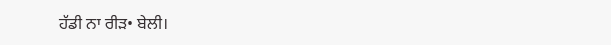ਹੱਡੀ ਨਾ ਰੀੜ• ਬੇਲੀ।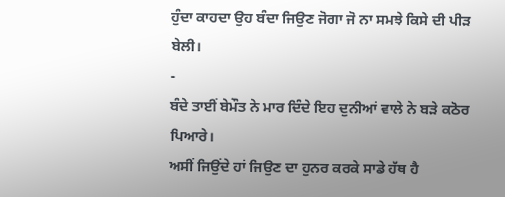ਹੁੰਦਾ ਕਾਹਦਾ ਉਹ ਬੰਦਾ ਜਿਉਣ ਜੋਗਾ ਜੋ ਨਾ ਸਮਝੇ ਕਿਸੇ ਦੀ ਪੀੜ ਬੇਲੀ।
-
ਬੰਦੇ ਤਾਈਂ ਬੇਮੌਤ ਨੇ ਮਾਰ ਦਿੰਦੇ ਇਹ ਦੁਨੀਆਂ ਵਾਲੇ ਨੇ ਬੜੇ ਕਠੋਰ ਪਿਆਰੇ।
ਅਸੀਂ ਜਿਉਂਦੇ ਹਾਂ ਜਿਉਣ ਦਾ ਹੁਨਰ ਕਰਕੇ ਸਾਡੇ ਹੱਥ ਹੈ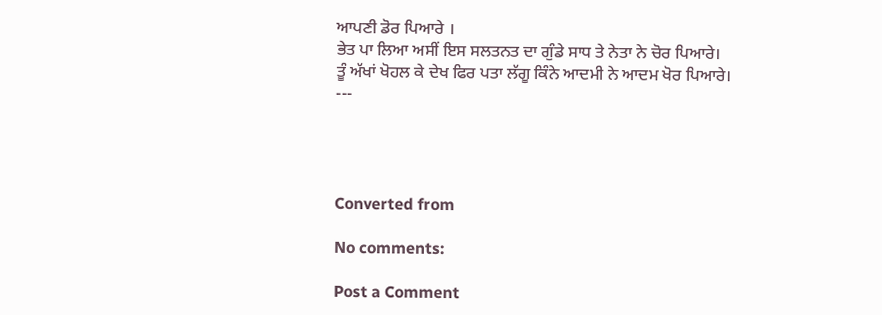ਆਪਣੀ ਡੋਰ ਪਿਆਰੇ ।
ਭੇਤ ਪਾ ਲਿਆ ਅਸੀਂ ਇਸ ਸਲਤਨਤ ਦਾ ਗੁੰਡੇ ਸਾਧ ਤੇ ਨੇਤਾ ਨੇ ਚੋਰ ਪਿਆਰੇ।
ਤੂੰ ਅੱਖਾਂ ਖੋਹਲ ਕੇ ਦੇਖ ਫਿਰ ਪਤਾ ਲੱਗੂ ਕਿੰਨੇ ਆਦਮੀ ਨੇ ਆਦਮ ਖੋਰ ਪਿਆਰੇ।
---




Converted from

No comments:

Post a Comment